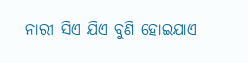ନାରୀ ସିଏ ଯିଏ ବୁଣି ହୋଇଯାଏ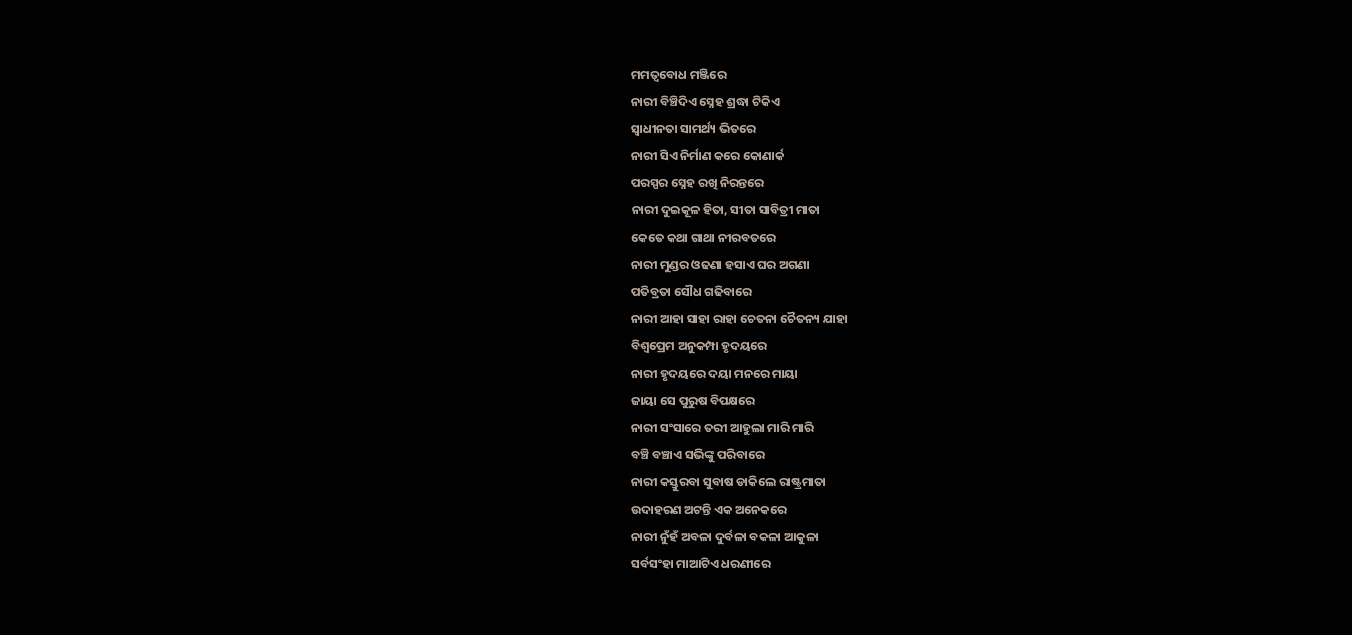ମମତ୍ୱବୋଧ ମଞ୍ଜିରେ
ନାରୀ ବିଞ୍ଚିଦିଏ ସ୍ନେହ ଶ୍ରଦ୍ଧା ଟିକିଏ
ସ୍ବାଧୀନତା ସାମର୍ଥ୍ୟ ଭିତରେ
ନାରୀ ସିଏ ନିର୍ମାଣ କରେ କୋଣାର୍କ
ପରସ୍ପର ସ୍ନେହ ରଖି ନିରନ୍ତରେ
ନାରୀ ଦୁଇକୂଳ ହିତା, ସୀତା ସାବିତ୍ରୀ ମାତା
କେତେ କଥା ଗାଥା ନୀରବତରେ
ନାରୀ ମୁଣ୍ଡର ଓଢଣା ହସାଏ ଘର ଅଗଣା
ପତିବ୍ରତା ସୌଧ ଗଢିବାରେ
ନାରୀ ଆହା ସାହା ରାହା ଚେତନା ଚୈତନ୍ୟ ଯାହା
ବିଶ୍ୱପ୍ରେମ ଅନୁକମ୍ପା ହୃଦୟରେ
ନାରୀ ହୃଦୟରେ ଦୟା ମନରେ ମାୟା
ଜାୟା ସେ ପୁରୁଷ ବିପକ୍ଷରେ
ନାରୀ ସଂସାରେ ତରୀ ଆହୁଲା ମାରି ମାରି
ବଞ୍ଚି ବଞ୍ଚାଏ ସଭିଙ୍କୁ ପରିବାରେ
ନାରୀ କସ୍ତୁରବା ସୁବାଷ ଡାକିଲେ ରାଷ୍ଟ୍ରମାତା
ଉଦାହରଣ ଅଟନ୍ତି ଏକ ଅନେକରେ
ନାରୀ ନୁଁହଁ ଅବଳା ଦୁର୍ବଳା ବକଳା ଆକୁଳା
ସର୍ବସଂହା ମାଆଟିଏ ଧରଣୀରେ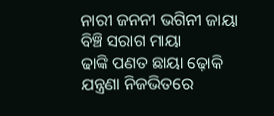ନାରୀ ଜନନୀ ଭଗିନୀ ଜାୟା ବିଞ୍ଚି ସରାଗ ମାୟା
ଢାଙ୍କି ପଣତ ଛାୟା ଢ଼ୋକି ଯନ୍ତ୍ରଣା ନିଜଭିତରେ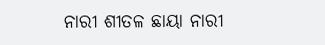ନାରୀ ଶୀତଳ ଛାୟା ନାରୀ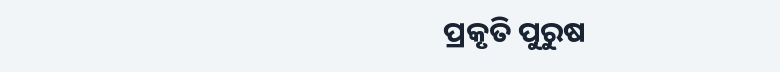ପ୍ରକୃତି ପୁରୁଷ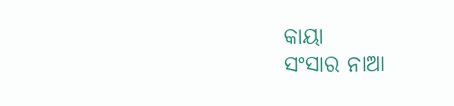କାୟା
ସଂସାର ନାଆ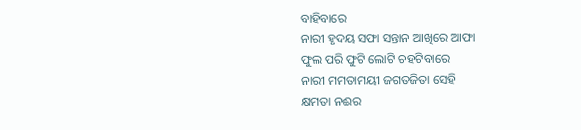ବାହିବାରେ
ନାରୀ ହୃଦୟ ସଫା ସନ୍ତାନ ଆଖିରେ ଆଫା
ଫୁଲ ପରି ଫୁଟି ଲୋଟି ଚହଟିବାରେ
ନାରୀ ମମତାମୟୀ ଜଗତଜିତା ସେହି
କ୍ଷମତା ନଈର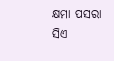କ୍ଷମା ପସରା ସିଏ